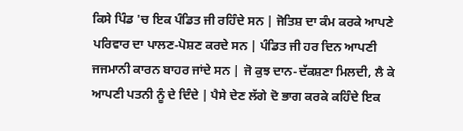ਕਿਸੇ ਪਿੰਡ 'ਚ ਇਕ ਪੰਡਿਤ ਜੀ ਰਹਿੰਦੇ ਸਨ | ਜੋਤਿਸ਼ ਦਾ ਕੰਮ ਕਰਕੇ ਆਪਣੇ ਪਰਿਵਾਰ ਦਾ ਪਾਲਣ-ਪੋਸ਼ਣ ਕਰਦੇ ਸਨ | ਪੰਡਿਤ ਜੀ ਹਰ ਦਿਨ ਆਪਣੀ ਜਜਮਾਨੀ ਕਾਰਨ ਬਾਹਰ ਜਾਂਦੇ ਸਨ | ਜੋ ਕੁਝ ਦਾਨ-ਦੱਕਸ਼ਣਾ ਮਿਲਦੀ, ਲੈ ਕੇ ਆਪਣੀ ਪਤਨੀ ਨੂੰ ਦੇ ਦਿੰਦੇ | ਪੈਸੇ ਦੇਣ ਲੱਗੇ ਦੋ ਭਾਗ ਕਰਕੇ ਕਹਿੰਦੇ ਇਕ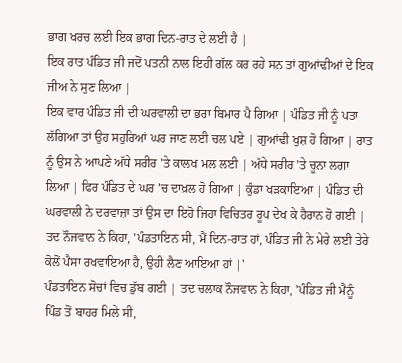ਭਾਗ ਖਰਚ ਲਈ ਇਕ ਭਾਗ ਦਿਨ-ਰਾਤ ਦੇ ਲਈ ਹੈ |
ਇਕ ਰਾਤ ਪੰਡਿਤ ਜੀ ਜਦੋਂ ਪਤਨੀ ਨਾਲ ਇਹੀ ਗੱਲ ਕਰ ਰਹੇ ਸਨ ਤਾਂ ਗੁਆਂਢੀਆਂ ਦੇ ਇਕ ਜੀਅ ਨੇ ਸੁਣ ਲਿਆ |
ਇਕ ਵਾਰ ਪੰਡਿਤ ਜੀ ਦੀ ਘਰਵਾਲੀ ਦਾ ਭਰਾ ਬਿਮਾਰ ਪੈ ਗਿਆ | ਪੰਡਿਤ ਜੀ ਨੂੰ ਪਤਾ ਲੱਗਿਆ ਤਾਂ ਉਹ ਸਹੁਰਿਆਂ ਘਰ ਜਾਣ ਲਈ ਚਲ ਪਏ | ਗੁਆਂਢੀ ਖੁਸ਼ ਹੋ ਗਿਆ | ਰਾਤ ਨੂੰ ਉਸ ਨੇ ਆਪਣੇ ਅੱਧੇ ਸਰੀਰ 'ਤੇ ਕਾਲਖ ਮਲ ਲਈ | ਅੱਧੇ ਸਰੀਰ 'ਤੇ ਚੂਨਾ ਲਗਾ ਲਿਆ | ਫਿਰ ਪੰਡਿਤ ਦੇ ਘਰ 'ਚ ਦਾਖ਼ਲ ਹੋ ਗਿਆ | ਕੁੰਡਾ ਖੜਕਾਇਆ | ਪੰਡਿਤ ਦੀ ਘਰਵਾਲੀ ਨੇ ਦਰਵਾਜ਼ਾ ਤਾਂ ਉਸ ਦਾ ਇਹੋ ਜਿਹਾ ਵਿਚਿਤਰ ਰੂਪ ਦੇਖ ਕੇ ਹੈਰਾਨ ਹੋ ਗਈ |
ਤਦ ਨੌਜਵਾਨ ਨੇ ਕਿਹਾ, 'ਪੰਡਤਾਇਨ ਸੀ, ਮੈਂ ਦਿਨ-ਰਾਤ ਹਾਂ, ਪੰਡਿਤ ਜੀ ਨੇ ਮੇਰੇ ਲਈ ਤੇਰੇ ਕੋਲੋਂ ਪੈਸਾ ਰਖਵਾਇਆ ਹੈ, ਉਹੀ ਲੈਣ ਆਇਆ ਹਾਂ |'
ਪੰਡਤਾਇਨ ਸੋਚਾਂ ਵਿਚ ਡੁੱਬ ਗਈ | ਤਦ ਚਲਾਕ ਨੌਜਵਾਨ ਨੇ ਕਿਹਾ, 'ਪੰਡਿਤ ਜੀ ਮੈਨੂੰ ਪਿੰਡ ਤੋਂ ਬਾਹਰ ਮਿਲੇ ਸੀ,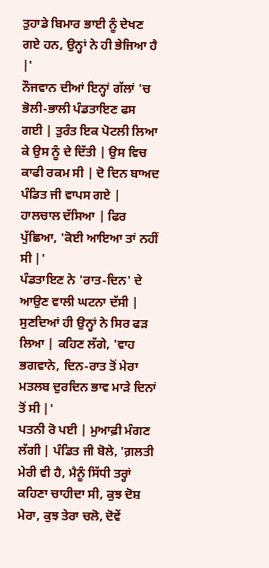ਤੁਹਾਡੇ ਬਿਮਾਰ ਭਾਈ ਨੂੰ ਦੇਖਣ ਗਏ ਹਨ, ਉਨ੍ਹਾਂ ਨੇ ਹੀ ਭੇਜਿਆ ਹੈ |'
ਨੌਜਵਾਨ ਦੀਆਂ ਇਨ੍ਹਾਂ ਗੱਲਾਂ 'ਚ ਭੋਲੀ-ਭਾਲੀ ਪੰਡਤਾਇਣ ਫਸ ਗਈ | ਤੁਰੰਤ ਇਕ ਪੋਟਲੀ ਲਿਆ ਕੇ ਉਸ ਨੂੰ ਦੇ ਦਿੱਤੀ | ਉਸ ਵਿਚ ਕਾਫੀ ਰਕਮ ਸੀ | ਦੋ ਦਿਨ ਬਾਅਦ ਪੰਡਿਤ ਜੀ ਵਾਪਸ ਗਏ | ਹਾਲਚਾਲ ਦੱਸਿਆ | ਫਿਰ ਪੁੱਛਿਆ, 'ਕੋਈ ਆਇਆ ਤਾਂ ਨਹੀਂ ਸੀ |'
ਪੰਡਤਾਇਣ ਨੇ 'ਰਾਤ-ਦਿਨ' ਦੇ ਆਉਣ ਵਾਲੀ ਘਟਨਾ ਦੱਸੀ | ਸੁਣਦਿਆਂ ਹੀ ਉਨ੍ਹਾਂ ਨੇ ਸਿਰ ਫੜ ਲਿਆ | ਕਹਿਣ ਲੱਗੇ, 'ਵਾਹ ਭਗਵਾਨੇ, ਦਿਨ-ਰਾਤ ਤੋਂ ਮੇਰਾ ਮਤਲਬ ਦੁਰਦਿਨ ਭਾਵ ਮਾੜੇ ਦਿਨਾਂ ਤੋਂ ਸੀ |'
ਪਤਨੀ ਰੋ ਪਈ | ਮੁਆਫ਼ੀ ਮੰਗਣ ਲੱਗੀ | ਪੰਡਿਤ ਜੀ ਬੋਲੇ, 'ਗ਼ਲਤੀ ਮੇਰੀ ਵੀ ਹੈ, ਮੈਨੂੰ ਸਿੱਧੀ ਤਰ੍ਹਾਂ ਕਹਿਣਾ ਚਾਹੀਦਾ ਸੀ, ਕੁਝ ਦੋਸ਼ ਮੇਰਾ, ਕੁਝ ਤੇਰਾ ਚਲੋ, ਦੋਵੇਂ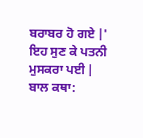ਬਰਾਬਰ ਹੋ ਗਏ |'
ਇਹ ਸੁਣ ਕੇ ਪਤਨੀ ਮੁਸਕਰਾ ਪਈ |
ਬਾਲ ਕਥਾ: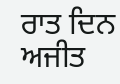ਰਾਤ ਦਿਨ
ਅਜੀਤ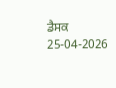ਡੈਸਕ
25-04-2026